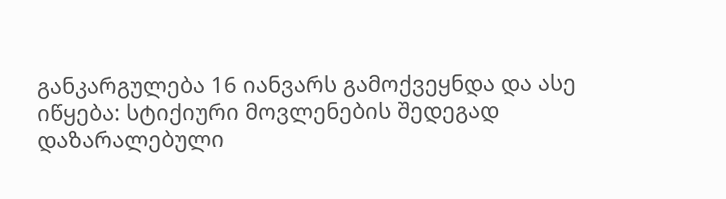განკარგულება 16 იანვარს გამოქვეყნდა და ასე იწყება: სტიქიური მოვლენების შედეგად დაზარალებული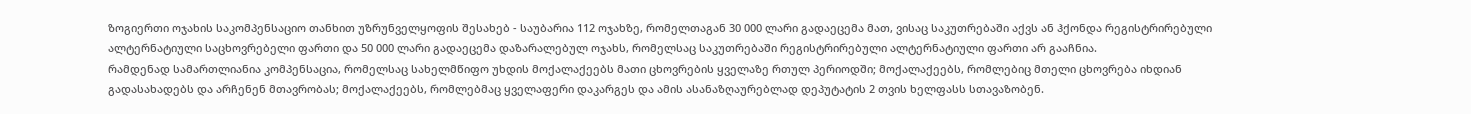ზოგიერთი ოჯახის საკომპენსაციო თანხით უზრუნველყოფის შესახებ - საუბარია 112 ოჯახზე, რომელთაგან 30 000 ლარი გადაეცემა მათ, ვისაც საკუთრებაში აქვს ან ჰქონდა რეგისტრირებული ალტერნატიული საცხოვრებელი ფართი და 50 000 ლარი გადაეცემა დაზარალებულ ოჯახს, რომელსაც საკუთრებაში რეგისტრირებული ალტერნატიული ფართი არ გააჩნია.
რამდენად სამართლიანია კომპენსაცია, რომელსაც სახელმწიფო უხდის მოქალაქეებს მათი ცხოვრების ყველაზე რთულ პერიოდში; მოქალაქეებს, რომლებიც მთელი ცხოვრება იხდიან გადასახადებს და არჩენენ მთავრობას; მოქალაქეებს, რომლებმაც ყველაფერი დაკარგეს და ამის ასანაზღაურებლად დეპუტატის 2 თვის ხელფასს სთავაზობენ.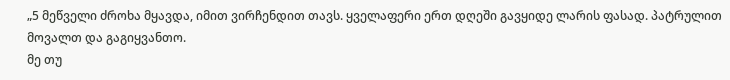„5 მეწველი ძროხა მყავდა, იმით ვირჩენდით თავს. ყველაფერი ერთ დღეში გავყიდე ლარის ფასად. პატრულით მოვალთ და გაგიყვანთო.
მე თუ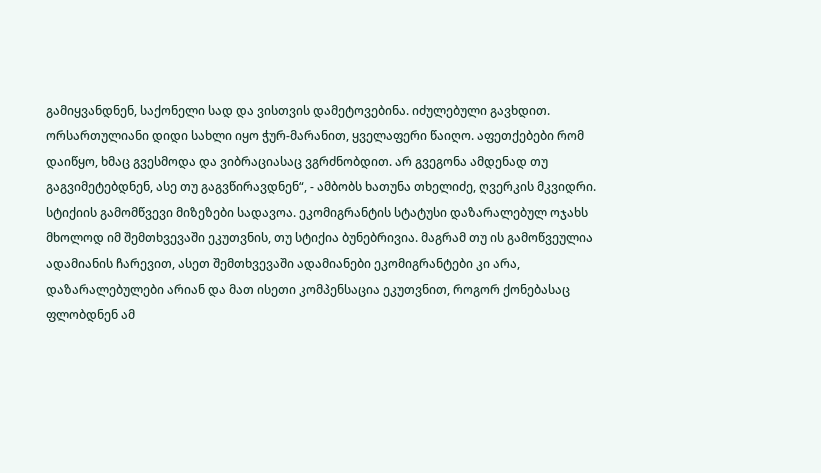გამიყვანდნენ, საქონელი სად და ვისთვის დამეტოვებინა. იძულებული გავხდით. ორსართულიანი დიდი სახლი იყო ჭურ-მარანით, ყველაფერი წაიღო. აფეთქებები რომ დაიწყო, ხმაც გვესმოდა და ვიბრაციასაც ვგრძნობდით. არ გვეგონა ამდენად თუ გაგვიმეტებდნენ, ასე თუ გაგვწირავდნენ“, - ამბობს ხათუნა თხელიძე, ღვერკის მკვიდრი.
სტიქიის გამომწვევი მიზეზები სადავოა. ეკომიგრანტის სტატუსი დაზარალებულ ოჯახს მხოლოდ იმ შემთხვევაში ეკუთვნის, თუ სტიქია ბუნებრივია. მაგრამ თუ ის გამოწვეულია ადამიანის ჩარევით, ასეთ შემთხვევაში ადამიანები ეკომიგრანტები კი არა, დაზარალებულები არიან და მათ ისეთი კომპენსაცია ეკუთვნით, როგორ ქონებასაც ფლობდნენ ამ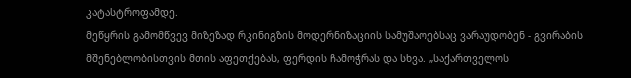კატასტროფამდე.
მეწყრის გამომწვევ მიზეზად რკინიგზის მოდერნიზაციის სამუშაოებსაც ვარაუდობენ - გვირაბის მშენებლობისთვის მთის აფეთქებას, ფერდის ჩამოჭრას და სხვა. „საქართველოს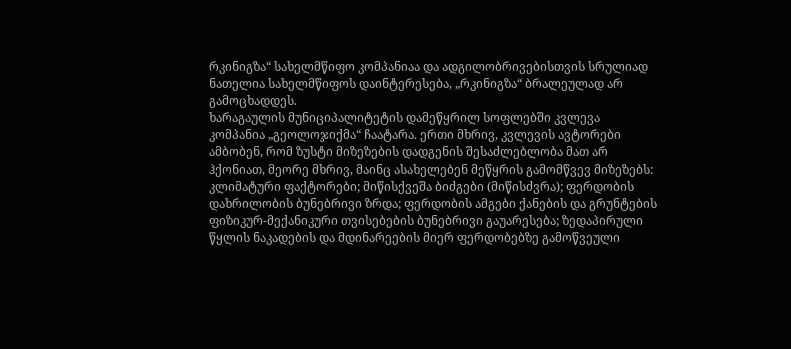რკინიგზა“ სახელმწიფო კომპანიაა და ადგილობრივებისთვის სრულიად ნათელია სახელმწიფოს დაინტერესება, „რკინიგზა“ ბრალეულად არ გამოცხადდეს.
ხარაგაულის მუნიციპალიტეტის დამეწყრილ სოფლებში კვლევა კომპანია „გეოლოჯიქმა“ ჩაატარა. ერთი მხრივ, კვლევის ავტორები ამბობენ, რომ ზუსტი მიზეზების დადგენის შესაძლებლობა მათ არ ჰქონიათ, მეორე მხრივ, მაინც ასახელებენ მეწყრის გამომწვევ მიზეზებს: კლიმატური ფაქტორები; მიწისქვეშა ბიძგები (მიწისძვრა); ფერდობის დახრილობის ბუნებრივი ზრდა; ფერდობის ამგები ქანების და გრუნტების ფიზიკურ-მექანიკური თვისებების ბუნებრივი გაუარესება; ზედაპირული წყლის ნაკადების და მდინარეების მიერ ფერდობებზე გამოწვეული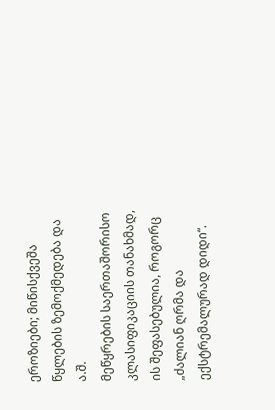ეროზიები; მიწისქვეშა წყლების ზემოქმედება და ა.შ.
მეწყრების საერთაშორისო კლასიფიკაციის თანახმად, ის შეფასებულია, როგორც „ძალიან ღრმა და ექსტრემალურად დიდი“.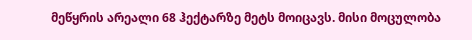მეწყრის არეალი 68 ჰექტარზე მეტს მოიცავს. მისი მოცულობა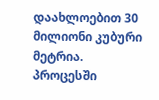დაახლოებით 30 მილიონი კუბური მეტრია.
პროცესში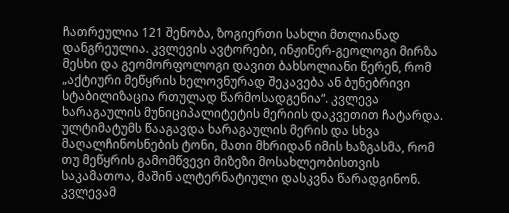ჩათრეულია 121 შენობა, ზოგიერთი სახლი მთლიანად დანგრეულია. კვლევის ავტორები, ინჟინერ-გეოლოგი მირზა მესხი და გეომორფოლოგი დავით ბახსოლიანი წერენ, რომ „აქტიური მეწყრის ხელოვნურად შეკავება ან ბუნებრივი სტაბილიზაცია რთულად წარმოსადგენია“. კვლევა ხარაგაულის მუნიციპალიტეტის მერიის დაკვეთით ჩატარდა.
ულტიმატუმს წააგავდა ხარაგაულის მერის და სხვა მაღალჩინოსნების ტონი, მათი მხრიდან იმის ხაზგასმა, რომ თუ მეწყრის გამომწვევი მიზეზი მოსახლეობისთვის საკამათოა, მაშინ ალტერნატიული დასკვნა წარადგინონ.
კვლევამ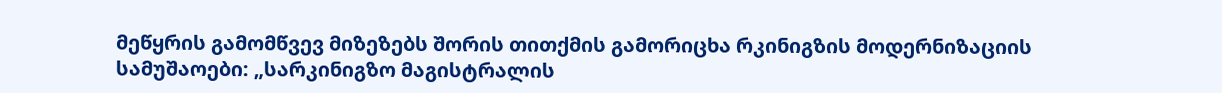მეწყრის გამომწვევ მიზეზებს შორის თითქმის გამორიცხა რკინიგზის მოდერნიზაციის სამუშაოები: „სარკინიგზო მაგისტრალის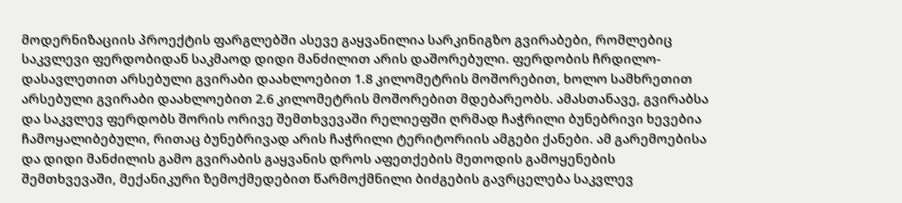მოდერნიზაციის პროექტის ფარგლებში ასევე გაყვანილია სარკინიგზო გვირაბები, რომლებიც საკვლევი ფერდობიდან საკმაოდ დიდი მანძილით არის დაშორებული. ფერდობის ჩრდილო-დასავლეთით არსებული გვირაბი დაახლოებით 1.8 კილომეტრის მოშორებით, ხოლო სამხრეთით არსებული გვირაბი დაახლოებით 2.6 კილომეტრის მოშორებით მდებარეობს. ამასთანავე, გვირაბსა და საკვლევ ფერდობს შორის ორივე შემთხვევაში რელიეფში ღრმად ჩაჭრილი ბუნებრივი ხევებია ჩამოყალიბებული, რითაც ბუნებრივად არის ჩაჭრილი ტერიტორიის ამგები ქანები. ამ გარემოებისა და დიდი მანძილის გამო გვირაბის გაყვანის დროს აფეთქების მეთოდის გამოყენების შემთხვევაში, მექანიკური ზემოქმედებით წარმოქმნილი ბიძგების გავრცელება საკვლევ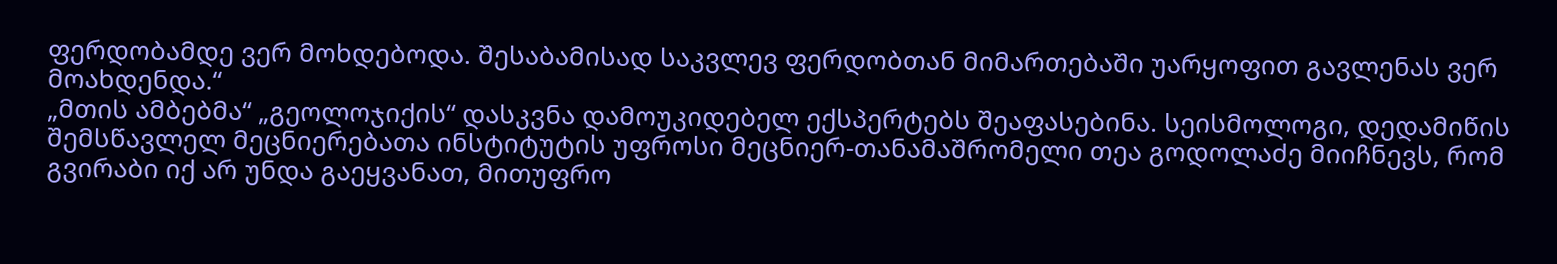ფერდობამდე ვერ მოხდებოდა. შესაბამისად საკვლევ ფერდობთან მიმართებაში უარყოფით გავლენას ვერ მოახდენდა.“
„მთის ამბებმა“ „გეოლოჯიქის“ დასკვნა დამოუკიდებელ ექსპერტებს შეაფასებინა. სეისმოლოგი, დედამიწის შემსწავლელ მეცნიერებათა ინსტიტუტის უფროსი მეცნიერ-თანამაშრომელი თეა გოდოლაძე მიიჩნევს, რომ გვირაბი იქ არ უნდა გაეყვანათ, მითუფრო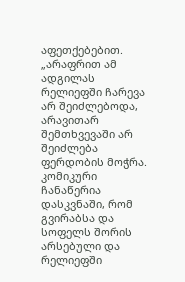აფეთქებებით. „არაფრით ამ ადგილას რელიეფში ჩარევა არ შეიძლებოდა, არავითარ შემთხვევაში არ შეიძლება ფერდობის მოჭრა. კომიკური ჩანაწერია დასკვნაში, რომ გვირაბსა და სოფელს შორის არსებული და რელიეფში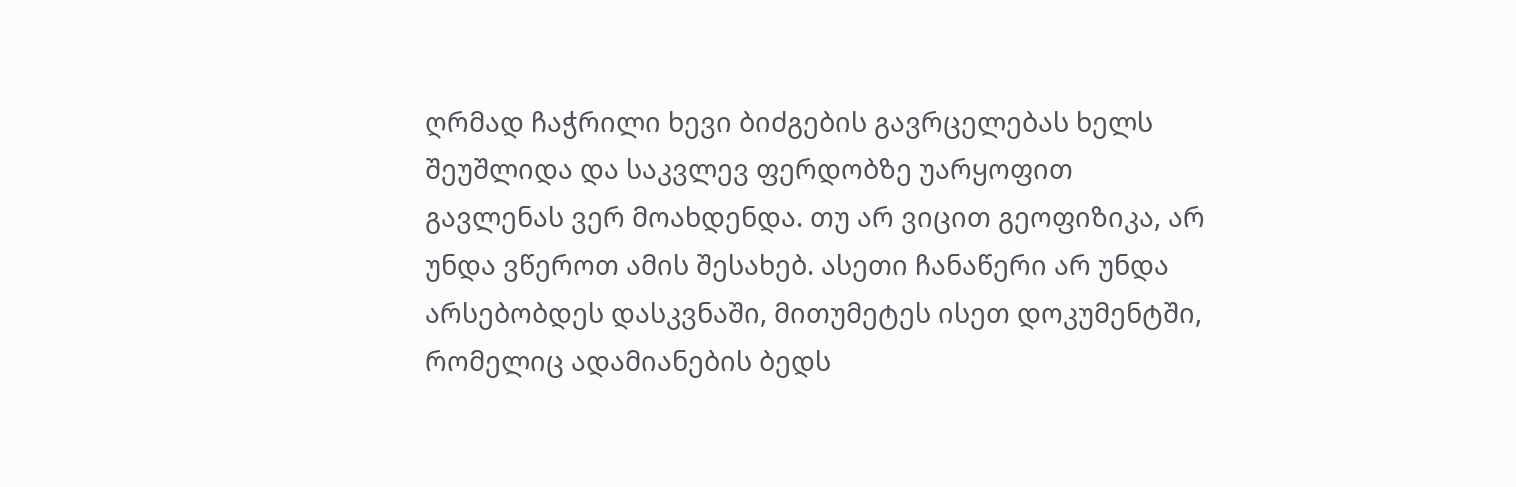ღრმად ჩაჭრილი ხევი ბიძგების გავრცელებას ხელს შეუშლიდა და საკვლევ ფერდობზე უარყოფით გავლენას ვერ მოახდენდა. თუ არ ვიცით გეოფიზიკა, არ უნდა ვწეროთ ამის შესახებ. ასეთი ჩანაწერი არ უნდა არსებობდეს დასკვნაში, მითუმეტეს ისეთ დოკუმენტში, რომელიც ადამიანების ბედს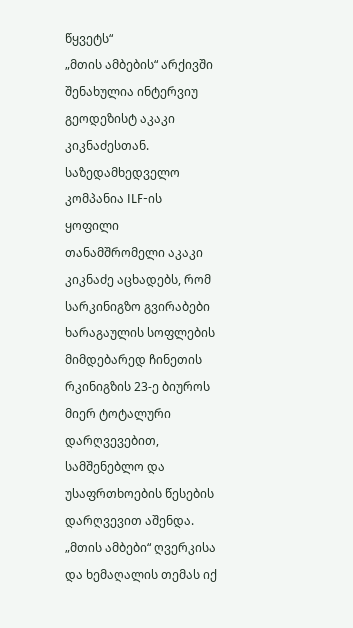წყვეტს“
„მთის ამბების“ არქივში შენახულია ინტერვიუ გეოდეზისტ აკაკი კიკნაძესთან. საზედამხედველო კომპანია ILF-ის ყოფილი თანამშრომელი აკაკი კიკნაძე აცხადებს, რომ სარკინიგზო გვირაბები ხარაგაულის სოფლების მიმდებარედ ჩინეთის რკინიგზის 23-ე ბიუროს მიერ ტოტალური დარღვევებით, სამშენებლო და უსაფრთხოების წესების დარღვევით აშენდა.
„მთის ამბები“ ღვერკისა და ხემაღალის თემას იქ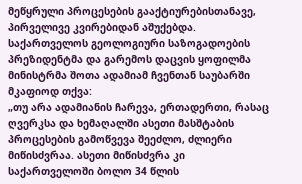მეწყრული პროცესების გააქტიურებისთანავე, პირველივე კვირებიდან აშუქებდა. საქართველოს გეოლოგიური საზოგადოების პრეზიდენტმა და გარემოს დაცვის ყოფილმა მინისტრმა შოთა ადამიამ ჩვენთან საუბარში მკაფიოდ თქვა:
„თუ არა ადამიანის ჩარევა, ერთადერთი, რასაც ღვერკსა და ხემაღალში ასეთი მასშტაბის პროცესების გამოწვევა შეეძლო, ძლიერი მიწისძვრაა. ასეთი მიწისძვრა კი საქართველოში ბოლო 34 წლის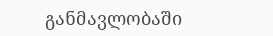განმავლობაში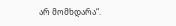არ მომხდარა“.